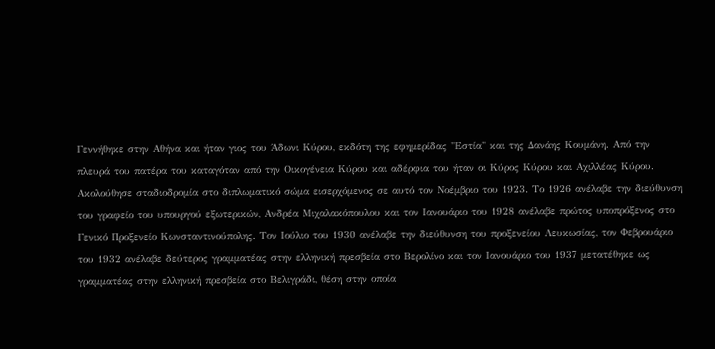Γεννήθηκε στην Αθήνα και ήταν γιος του Άδωνι Κύρου, εκδότη της εφημερίδας "Εστία" και της Δανάης Κουμάνη. Από την πλευρά του πατέρα του καταγόταν από την Οικογένεια Κύρου και αδέρφια του ήταν οι Κύρος Κύρου και Αχιλλέας Κύρου.
Ακολούθησε σταδιοδρομία στο διπλωματικό σώμα εισερχόμενος σε αυτό τον Νοέμβριο του 1923. Το 1926 ανέλαβε την διεύθυνση του γραφείο του υπουργού εξωτερικών, Ανδρέα Μιχαλακόπουλου και τον Ιανουάριο του 1928 ανέλαβε πρώτος υποπρόξενος στο Γενικό Προξενείο Κωνσταντινούπολης. Τον Ιούλιο του 1930 ανέλαβε την διεύθυνση του προξενείου Λευκωσίας, τον Φεβρουάριο του 1932 ανέλαβε δεύτερος γραμματέας στην ελληνική πρεσβεία στο Βερολίνο και τον Ιανουάριο του 1937 μετατέθηκε ως γραμματέας στην ελληνική πρεσβεία στο Βελιγράδι, θέση στην οποία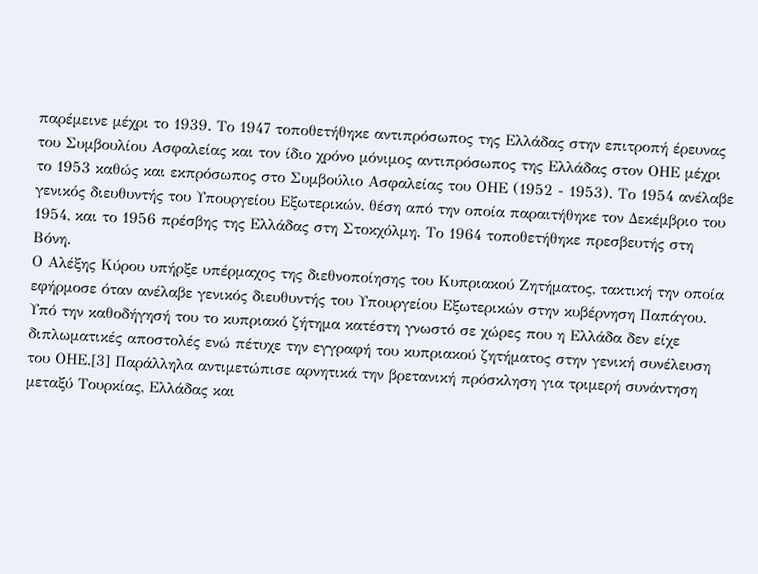παρέμεινε μέχρι το 1939. Το 1947 τοποθετήθηκε αντιπρόσωπος της Ελλάδας στην επιτροπή έρευνας του Συμβουλίου Ασφαλείας και τον ίδιο χρόνο μόνιμος αντιπρόσωπος της Ελλάδας στον ΟΗΕ μέχρι το 1953 καθώς και εκπρόσωπος στο Συμβούλιο Ασφαλείας του ΟΗΕ (1952 - 1953). Το 1954 ανέλαβε γενικός διευθυντής του Υπουργείου Εξωτερικών, θέση από την οποία παραιτήθηκε τον Δεκέμβριο του 1954, και το 1956 πρέσβης της Ελλάδας στη Στοκχόλμη. Το 1964 τοποθετήθηκε πρεσβευτής στη Βόνη.
Ο Αλέξης Κύρου υπήρξε υπέρμαχος της διεθνοποίησης του Κυπριακού Ζητήματος, τακτική την οποία εφήρμοσε όταν ανέλαβε γενικός διευθυντής του Υπουργείου Εξωτερικών στην κυβέρνηση Παπάγου. Υπό την καθοδήγησή του το κυπριακό ζήτημα κατέστη γνωστό σε χώρες που η Ελλάδα δεν είχε διπλωματικές αποστολές ενώ πέτυχε την εγγραφή του κυπριακού ζητήματος στην γενική συνέλευση του ΟΗΕ.[3] Παράλληλα αντιμετώπισε αρνητικά την βρετανική πρόσκληση για τριμερή συνάντηση μεταξύ Τουρκίας, Ελλάδας και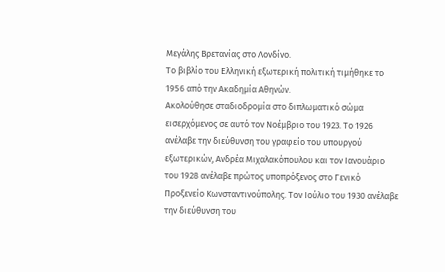Μεγάλης Βρετανίας στο Λονδίνο.
Το βιβλίο του Ελληνική εξωτερική πολιτική τιμήθηκε το 1956 από την Ακαδημία Αθηνών.
Ακολούθησε σταδιοδρομία στο διπλωματικό σώμα εισερχόμενος σε αυτό τον Νοέμβριο του 1923. Το 1926 ανέλαβε την διεύθυνση του γραφείο του υπουργού εξωτερικών, Ανδρέα Μιχαλακόπουλου και τον Ιανουάριο του 1928 ανέλαβε πρώτος υποπρόξενος στο Γενικό Προξενείο Κωνσταντινούπολης. Τον Ιούλιο του 1930 ανέλαβε την διεύθυνση του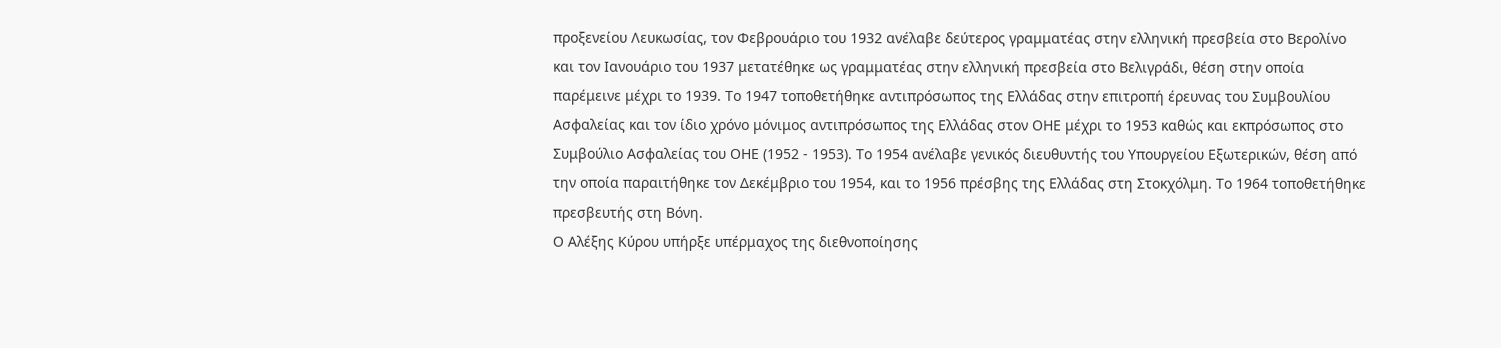προξενείου Λευκωσίας, τον Φεβρουάριο του 1932 ανέλαβε δεύτερος γραμματέας στην ελληνική πρεσβεία στο Βερολίνο και τον Ιανουάριο του 1937 μετατέθηκε ως γραμματέας στην ελληνική πρεσβεία στο Βελιγράδι, θέση στην οποία παρέμεινε μέχρι το 1939. Το 1947 τοποθετήθηκε αντιπρόσωπος της Ελλάδας στην επιτροπή έρευνας του Συμβουλίου Ασφαλείας και τον ίδιο χρόνο μόνιμος αντιπρόσωπος της Ελλάδας στον ΟΗΕ μέχρι το 1953 καθώς και εκπρόσωπος στο Συμβούλιο Ασφαλείας του ΟΗΕ (1952 - 1953). Το 1954 ανέλαβε γενικός διευθυντής του Υπουργείου Εξωτερικών, θέση από την οποία παραιτήθηκε τον Δεκέμβριο του 1954, και το 1956 πρέσβης της Ελλάδας στη Στοκχόλμη. Το 1964 τοποθετήθηκε πρεσβευτής στη Βόνη.
Ο Αλέξης Κύρου υπήρξε υπέρμαχος της διεθνοποίησης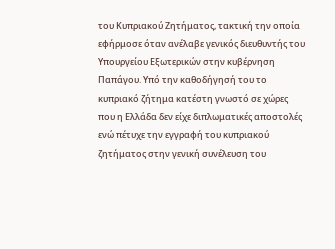του Κυπριακού Ζητήματος, τακτική την οποία εφήρμοσε όταν ανέλαβε γενικός διευθυντής του Υπουργείου Εξωτερικών στην κυβέρνηση Παπάγου. Υπό την καθοδήγησή του το κυπριακό ζήτημα κατέστη γνωστό σε χώρες που η Ελλάδα δεν είχε διπλωματικές αποστολές ενώ πέτυχε την εγγραφή του κυπριακού ζητήματος στην γενική συνέλευση του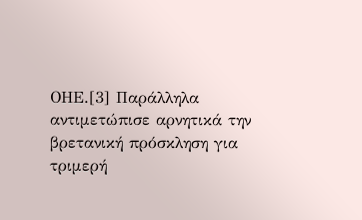ΟΗΕ.[3] Παράλληλα αντιμετώπισε αρνητικά την βρετανική πρόσκληση για τριμερή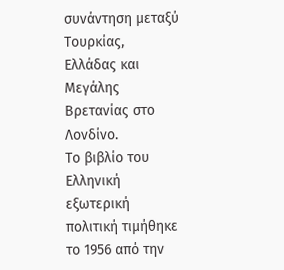συνάντηση μεταξύ Τουρκίας, Ελλάδας και Μεγάλης Βρετανίας στο Λονδίνο.
Το βιβλίο του Ελληνική εξωτερική πολιτική τιμήθηκε το 1956 από την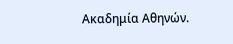Ακαδημία Αθηνών.